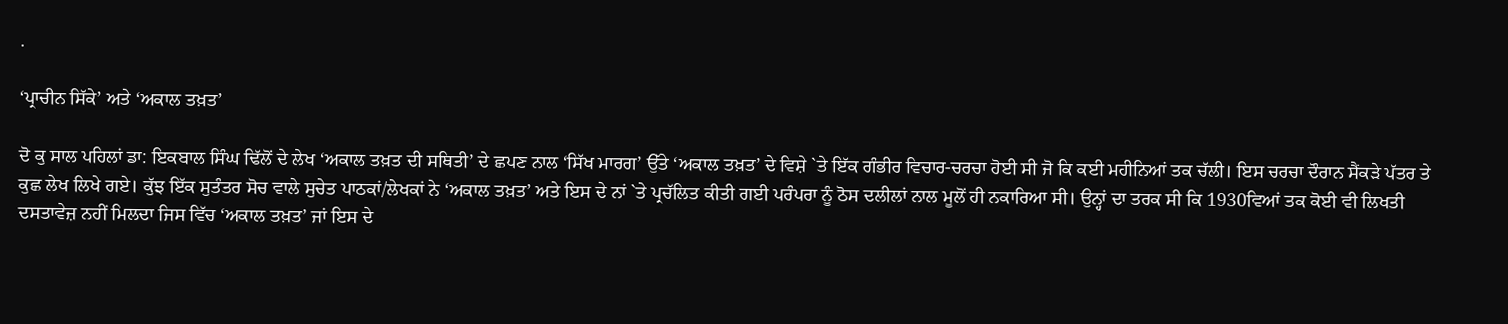.

‘ਪ੍ਰਾਚੀਨ ਸਿੱਕੇ’ ਅਤੇ ‘ਅਕਾਲ ਤਖ਼ਤ’

ਦੋ ਕੁ ਸਾਲ ਪਹਿਲਾਂ ਡਾ: ਇਕਬਾਲ ਸਿੰਘ ਢਿੱਲੋਂ ਦੇ ਲੇਖ ‘ਅਕਾਲ ਤਖ਼ਤ ਦੀ ਸਥਿਤੀ’ ਦੇ ਛਪਣ ਨਾਲ ‘ਸਿੱਖ ਮਾਰਗ’ ਉੱਤੇ ‘ਅਕਾਲ ਤਖ਼ਤ’ ਦੇ ਵਿਸ਼ੇ `ਤੇ ਇੱਕ ਗੰਭੀਰ ਵਿਚਾਰ-ਚਰਚਾ ਹੋਈ ਸੀ ਜੋ ਕਿ ਕਈ ਮਹੀਨਿਆਂ ਤਕ ਚੱਲੀ। ਇਸ ਚਰਚਾ ਦੌਰਾਨ ਸੈਂਕੜੇ ਪੱਤਰ ਤੇ ਕੁਛ ਲੇਖ ਲਿਖੇ ਗਏ। ਕੁੱਝ ਇੱਕ ਸੁਤੰਤਰ ਸੋਚ ਵਾਲੇ ਸੁਚੇਤ ਪਾਠਕਾਂ/ਲੇਖਕਾਂ ਨੇ ‘ਅਕਾਲ ਤਖ਼ਤ’ ਅਤੇ ਇਸ ਦੇ ਨਾਂ `ਤੇ ਪ੍ਰਚੱਲਿਤ ਕੀਤੀ ਗਈ ਪਰੰਪਰਾ ਨੂੰ ਠੋਸ ਦਲੀਲਾਂ ਨਾਲ ਮੂਲੋਂ ਹੀ ਨਕਾਰਿਆ ਸੀ। ਉਨ੍ਹਾਂ ਦਾ ਤਰਕ ਸੀ ਕਿ 1930ਵਿਆਂ ਤਕ ਕੋਈ ਵੀ ਲਿਖਤੀ ਦਸਤਾਵੇਜ਼ ਨਹੀਂ ਮਿਲਦਾ ਜਿਸ ਵਿੱਚ ‘ਅਕਾਲ ਤਖ਼ਤ’ ਜਾਂ ਇਸ ਦੇ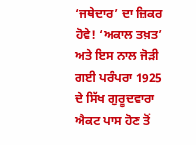‘ਜਥੇਦਾਰ’ ਦਾ ਜ਼ਿਕਰ ਹੋਵੇ! ‘ਅਕਾਲ ਤਖ਼ਤ’ ਅਤੇ ਇਸ ਨਾਲ ਜੋੜੀ ਗਈ ਪਰੰਪਰਾ 1925 ਦੇ ਸਿੱਖ ਗੁਰੂਦਵਾਰਾ ਐਕਟ ਪਾਸ ਹੋਣ ਤੋਂ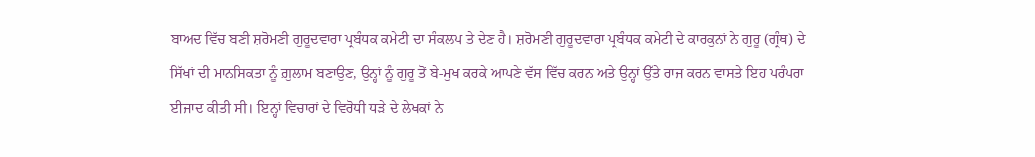ਬਾਅਦ ਵਿੱਚ ਬਣੀ ਸ਼ਰੋਮਣੀ ਗੁਰੂਦਵਾਰਾ ਪ੍ਰਬੰਧਕ ਕਮੇਟੀ ਦਾ ਸੰਕਲਪ ਤੇ ਦੇਣ ਹੈ। ਸ਼ਰੋਮਣੀ ਗੁਰੂਦਵਾਰਾ ਪ੍ਰਬੰਧਕ ਕਮੇਟੀ ਦੇ ਕਾਰਕੁਨਾਂ ਨੇ ਗੁਰੂ (ਗ੍ਰੰਥ) ਦੇ ਸਿੱਖਾਂ ਦੀ ਮਾਨਸਿਕਤਾ ਨੂੰ ਗ਼ੁਲਾਮ ਬਣਾਉਣ, ਉਨ੍ਹਾਂ ਨੂੰ ਗੁਰੂ ਤੋਂ ਬੇ-ਮੁਖ ਕਰਕੇ ਆਪਣੇ ਵੱਸ ਵਿੱਚ ਕਰਨ ਅਤੇ ਉਨ੍ਹਾਂ ਉੱਤੇ ਰਾਜ ਕਰਨ ਵਾਸਤੇ ਇਹ ਪਰੰਪਰਾ ਈਜਾਦ ਕੀਤੀ ਸੀ। ਇਨ੍ਹਾਂ ਵਿਚਾਰਾਂ ਦੇ ਵਿਰੋਧੀ ਧੜੇ ਦੇ ਲੇਖਕਾਂ ਨੇ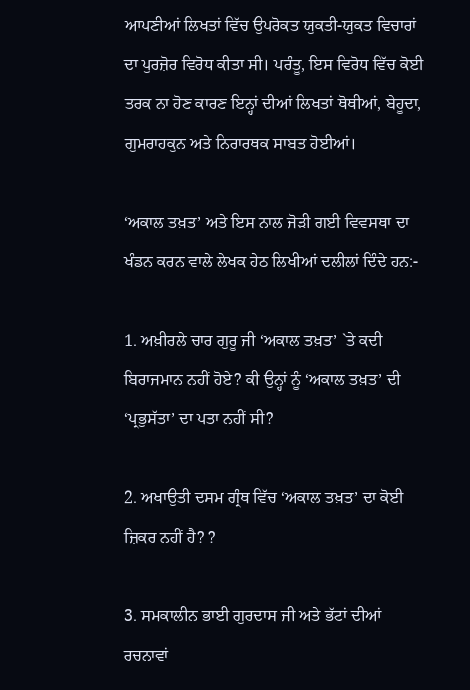ਆਪਣੀਆਂ ਲਿਖਤਾਂ ਵਿੱਚ ਉਪਰੋਕਤ ਯੁਕਤੀ-ਯੁਕਤ ਵਿਚਾਰਾਂ ਦਾ ਪੁਰਜ਼ੋਰ ਵਿਰੋਧ ਕੀਤਾ ਸੀ। ਪਰੰਤੂ, ਇਸ ਵਿਰੋਧ ਵਿੱਚ ਕੋਈ ਤਰਕ ਨਾ ਹੋਣ ਕਾਰਣ ਇਨ੍ਹਾਂ ਦੀਆਂ ਲਿਖਤਾਂ ਥੋਥੀਆਂ, ਬੇਹੂਦਾ, ਗੁਮਰਾਹਕੁਨ ਅਤੇ ਨਿਰਾਰਥਕ ਸਾਬਤ ਹੋਈਆਂ।

‘ਅਕਾਲ ਤਖ਼ਤ’ ਅਤੇ ਇਸ ਨਾਲ ਜੋੜੀ ਗਈ ਵਿਵਸਥਾ ਦਾ ਖੰਡਨ ਕਰਨ ਵਾਲੇ ਲੇਖਕ ਹੇਠ ਲਿਖੀਆਂ ਦਲੀਲਾਂ ਦਿੰਦੇ ਹਨ:-

1. ਅਖ਼ੀਰਲੇ ਚਾਰ ਗੁਰੂ ਜੀ ‘ਅਕਾਲ ਤਖ਼ਤ’ `ਤੇ ਕਦੀ ਬਿਰਾਜਮਾਨ ਨਹੀਂ ਹੋਏ? ਕੀ ਉਨ੍ਹਾਂ ਨੂੰ ‘ਅਕਾਲ ਤਖ਼ਤ’ ਦੀ ‘ਪ੍ਰਭੁਸੱਤਾ’ ਦਾ ਪਤਾ ਨਹੀਂ ਸੀ?

2. ਅਖਾਉਤੀ ਦਸਮ ਗ੍ਰੰਥ ਵਿੱਚ ‘ਅਕਾਲ ਤਖ਼ਤ’ ਦਾ ਕੋਈ ਜ਼ਿਕਰ ਨਹੀਂ ਹੈ? ?

3. ਸਮਕਾਲੀਨ ਭਾਈ ਗੁਰਦਾਸ ਜੀ ਅਤੇ ਭੱਟਾਂ ਦੀਆਂ ਰਚਨਾਵਾਂ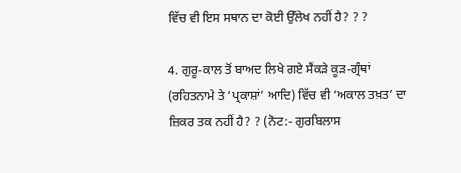ਵਿੱਚ ਵੀ ਇਸ ਸਥਾਨ ਦਾ ਕੋਈ ਉੱਲੇਖ ਨਹੀਂ ਹੈ? ? ?

4. ਗੁਰੂ-ਕਾਲ ਤੋਂ ਬਾਅਦ ਲਿਖੇ ਗਏ ਸੈਂਕੜੇ ਕੂੜ-ਗ੍ਰੰਥਾਂ (ਰਹਿਤਨਾਮੇ ਤੇ ‘ਪ੍ਰਕਾਸ਼ਾਂ’ ਆਦਿ) ਵਿੱਚ ਵੀ ‘ਅਕਾਲ ਤਖ਼ਤ’ ਦਾ ਜ਼ਿਕਰ ਤਕ ਨਹੀਂ ਹੈ? ? (ਨੋਟ:- ਗੁਰਬਿਲਾਸ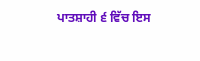ਪਾਤਸ਼ਾਹੀ ੬ ਵਿੱਚ ਇਸ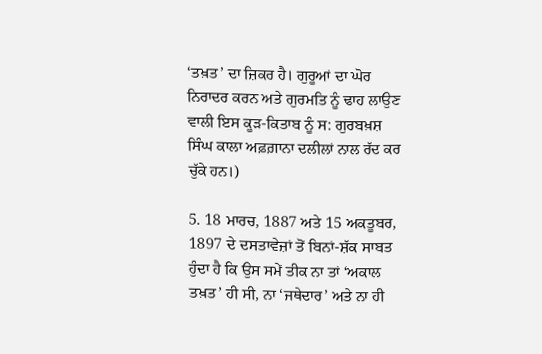‘ਤਖ਼ਤ’ ਦਾ ਜ਼ਿਕਰ ਹੈ। ਗੁਰੂਆਂ ਦਾ ਘੋਰ ਨਿਰਾਦਰ ਕਰਨ ਅਤੇ ਗੁਰਮਤਿ ਨੂੰ ਢਾਹ ਲਾਉਣ ਵਾਲੀ ਇਸ ਕੂੜ-ਕਿਤਾਬ ਨੂੰ ਸ: ਗੁਰਬਖ਼ਸ਼ ਸਿੰਘ ਕਾਲਾ ਅਫ਼ਗ਼ਾਨਾ ਦਲੀਲਾਂ ਨਾਲ ਰੱਦ ਕਰ ਚੁੱਕੇ ਹਨ।)

5. 18 ਮਾਰਚ, 1887 ਅਤੇ 15 ਅਕਤੂਬਰ, 1897 ਦੇ ਦਸਤਾਵੇਜ਼ਾਂ ਤੋਂ ਬਿਨਾਂ-ਸ਼ੱਕ ਸਾਬਤ ਹੁੰਦਾ ਹੈ ਕਿ ਉਸ ਸਮੇਂ ਤੀਕ ਨਾ ਤਾਂ ‘ਅਕਾਲ ਤਖ਼ਤ’ ਹੀ ਸੀ, ਨਾ ‘ਜਥੇਦਾਰ’ ਅਤੇ ਨਾ ਹੀ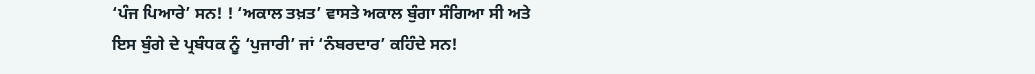‘ਪੰਜ ਪਿਆਰੇ’ ਸਨ! ! ‘ਅਕਾਲ ਤਖ਼ਤ’ ਵਾਸਤੇ ਅਕਾਲ ਬੁੰਗਾ ਸੰਗਿਆ ਸੀ ਅਤੇ ਇਸ ਬੁੰਗੇ ਦੇ ਪ੍ਰਬੰਧਕ ਨੂੰ ‘ਪੁਜਾਰੀ’ ਜਾਂ ‘ਨੰਬਰਦਾਰ’ ਕਹਿੰਦੇ ਸਨ!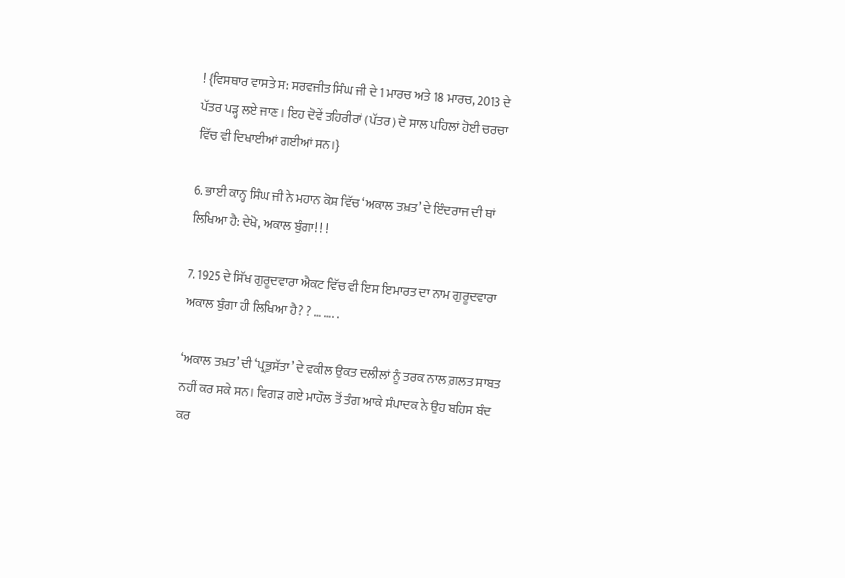! {ਵਿਸਥਾਰ ਵਾਸਤੇ ਸ: ਸਰਵਜੀਤ ਸਿੰਘ ਜੀ ਦੇ 1 ਮਾਰਚ ਅਤੇ 18 ਮਾਰਚ, 2013 ਦੇ ਪੱਤਰ ਪੜ੍ਹ ਲਏ ਜਾਣ। ਇਹ ਦੋਵੇਂ ਤਹਿਰੀਰਾਂ (ਪੱਤਰ) ਦੋ ਸਾਲ ਪਹਿਲਾਂ ਹੋਈ ਚਰਚਾ ਵਿੱਚ ਵੀ ਦਿਖਾਈਆਂ ਗਈਆਂ ਸਨ।}

6. ਭਾਈ ਕਾਨ੍ਹ ਸਿੰਘ ਜੀ ਨੇ ਮਹਾਨ ਕੋਸ਼ ਵਿੱਚ ‘ਅਕਾਲ ਤਖ਼ਤ’ ਦੇ ਇੰਦਰਾਜ ਦੀ ਥਾਂ ਲਿਖਿਆ ਹੈ: ਦੇਖੋ, ਅਕਾਲ ਬੁੰਗਾ! ! !

7. 1925 ਦੇ ਸਿੱਖ ਗੁਰੂਦਵਾਰਾ ਐਕਟ ਵਿੱਚ ਵੀ ਇਸ ਇਮਾਰਤ ਦਾ ਨਾਮ ਗੁਰੂਦਵਾਰਾ ਅਕਾਲ ਬੁੰਗਾ ਹੀ ਲਿਖਿਆ ਹੈ? ? … …. .

‘ਅਕਾਲ ਤਖ਼ਤ’ ਦੀ ‘ਪ੍ਰਭੁਸੱਤਾ’ ਦੇ ਵਕੀਲ ਉਕਤ ਦਲੀਲਾਂ ਨੂੰ ਤਰਕ ਨਾਲ ਗ਼ਲਤ ਸਾਬਤ ਨਹੀਂ ਕਰ ਸਕੇ ਸਨ। ਵਿਗੜ ਗਏ ਮਾਹੌਲ ਤੋਂ ਤੰਗ ਆਕੇ ਸੰਪਾਦਕ ਨੇ ਉਹ ਬਹਿਸ ਬੰਦ ਕਰ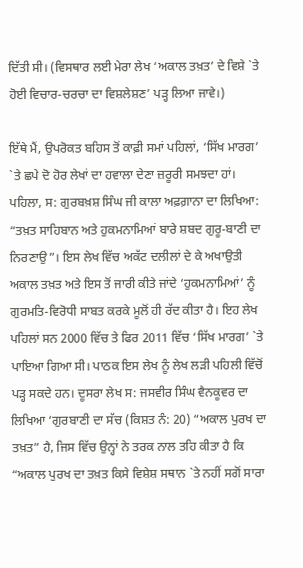ਦਿੱਤੀ ਸੀ। (ਵਿਸਥਾਰ ਲਈ ਮੇਰਾ ਲੇਖ ‘ਅਕਾਲ ਤਖ਼ਤ’ ਦੇ ਵਿਸ਼ੇ `ਤੇ ਹੋਈ ਵਿਚਾਰ-ਚਰਚਾ ਦਾ ਵਿਸ਼ਲੇਸ਼ਣ’ ਪੜ੍ਹ ਲਿਆ ਜਾਵੇ।)

ਇੱਥੇ ਮੈਂ, ਉਪਰੋਕਤ ਬਹਿਸ ਤੋਂ ਕਾਫ਼ੀ ਸਮਾਂ ਪਹਿਲਾਂ, ‘ਸਿੱਖ ਮਾਰਗ’ `ਤੇ ਛਪੇ ਦੋ ਹੋਰ ਲੇਖਾਂ ਦਾ ਹਵਾਲਾ ਦੇਣਾ ਜ਼ਰੂਰੀ ਸਮਝਦਾ ਹਾਂ। ਪਹਿਲਾ, ਸ: ਗੁਰਬਖ਼ਸ਼ ਸਿੰਘ ਜੀ ਕਾਲਾ ਅਫ਼ਗ਼ਾਨਾ ਦਾ ਲਿਖਿਆ: “ਤਖ਼ਤ ਸਾਹਿਬਾਨ ਅਤੇ ਹੁਕਮਨਾਮਿਆਂ ਬਾਰੇ ਸ਼ਬਦ ਗੁਰੂ-ਬਾਣੀ ਦਾ ਨਿਰਣਾਉ”। ਇਸ ਲੇਖ ਵਿੱਚ ਅਕੱਟ ਦਲੀਲਾਂ ਦੇ ਕੇ ਅਖਾਉਤੀ ਅਕਾਲ ਤਖ਼ਤ ਅਤੇ ਇਸ ਤੋਂ ਜਾਰੀ ਕੀਤੇ ਜਾਂਦੇ ‘ਹੁਕਮਨਾਮਿਆਂ’ ਨੂੰ ਗੁਰਮਤਿ-ਵਿਰੋਧੀ ਸਾਬਤ ਕਰਕੇ ਮੂਲੋਂ ਹੀ ਰੱਦ ਕੀਤਾ ਹੈ। ਇਹ ਲੇਖ ਪਹਿਲਾਂ ਸਨ 2000 ਵਿੱਚ ਤੇ ਫਿਰ 2011 ਵਿੱਚ ‘ਸਿੱਖ ਮਾਰਗ’ `ਤੇ ਪਾਇਆ ਗਿਆ ਸੀ। ਪਾਠਕ ਇਸ ਲੇਖ ਨੂੰ ਲੇਖ ਲੜੀ ਪਹਿਲੀ ਵਿੱਚੋਂ ਪੜ੍ਹ ਸਕਦੇ ਹਨ। ਦੂਸਰਾ ਲੇਖ ਸ: ਜਸਵੀਰ ਸਿੰਘ ਵੈਨਕੂਵਰ ਦਾ ਲਿਖਿਆ ‘ਗੁਰਬਾਣੀ ਦਾ ਸੱਚ (ਕਿਸ਼ਤ ਨੰ: 20) “ਅਕਾਲ ਪੁਰਖ ਦਾ ਤਖ਼ਤ” ਹੈ, ਜਿਸ ਵਿੱਚ ਉਨ੍ਹਾਂ ਨੇ ਤਰਕ ਨਾਲ ਤਹਿ ਕੀਤਾ ਹੈ ਕਿ “ਅਕਾਲ ਪੁਰਖ ਦਾ ਤਖ਼ਤ ਕਿਸੇ ਵਿਸ਼ੇਸ਼ ਸਥਾਨ `ਤੇ ਨਹੀਂ ਸਗੋਂ ਸਾਰਾ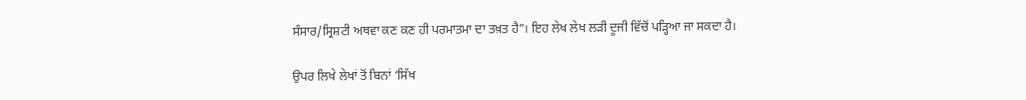ਸੰਸਾਰ/ਸ੍ਰਿਸ਼ਟੀ ਅਥਵਾ ਕਣ ਕਣ ਹੀ ਪਰਮਾਤਮਾ ਦਾ ਤਖ਼ਤ ਹੈ”। ਇਹ ਲੇਖ ਲੇਖ ਲੜੀ ਦੂਜੀ ਵਿੱਚੋਂ ਪੜ੍ਹਿਆ ਜਾ ਸਕਦਾ ਹੈ।

ਉਪਰ ਲਿਖੇ ਲੇਖਾਂ ਤੋਂ ਬਿਨਾਂ ‘ਸਿੱਖ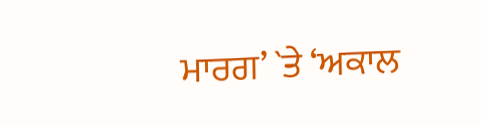ਮਾਰਗ’ `ਤੇ ‘ਅਕਾਲ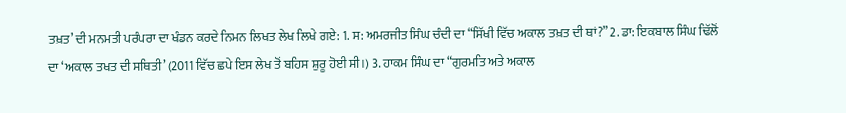ਤਖ਼ਤ’ ਦੀ ਮਨਮਤੀ ਪਰੰਪਰਾ ਦਾ ਖੰਡਨ ਕਰਦੇ ਨਿਮਨ ਲਿਖਤ ਲੇਖ ਲਿਖੇ ਗਏ: 1. ਸ: ਅਮਰਜੀਤ ਸਿੰਘ ਚੰਦੀ ਦਾ “ਸਿੱਖੀ ਵਿੱਚ ਅਕਾਲ ਤਖ਼ਤ ਦੀ ਥਾਂ?” 2. ਡਾ: ਇਕਬਾਲ ਸਿੰਘ ਢਿੱਲੋਂ ਦਾ ‘ਅਕਾਲ ਤਖਤ ਦੀ ਸਥਿਤੀ’ (2011 ਵਿੱਚ ਛਪੇ ਇਸ ਲੇਖ ਤੋਂ ਬਹਿਸ ਸ਼ੁਰੂ ਹੋਈ ਸੀ।) 3. ਹਾਕਮ ਸਿੰਘ ਦਾ “ਗੁਰਮਤਿ ਅਤੇ ਅਕਾਲ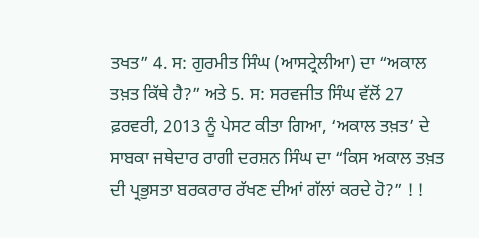ਤਖਤ” 4. ਸ: ਗੁਰਮੀਤ ਸਿੰਘ (ਆਸਟ੍ਰੇਲੀਆ) ਦਾ “ਅਕਾਲ ਤਖ਼ਤ ਕਿੱਥੇ ਹੈ?” ਅਤੇ 5. ਸ: ਸਰਵਜੀਤ ਸਿੰਘ ਵੱਲੋਂ 27 ਫ਼ਰਵਰੀ, 2013 ਨੂੰ ਪੇਸਟ ਕੀਤਾ ਗਿਆ, ‘ਅਕਾਲ ਤਖ਼ਤ’ ਦੇ ਸਾਬਕਾ ਜਥੇਦਾਰ ਰਾਗੀ ਦਰਸ਼ਨ ਸਿੰਘ ਦਾ “ਕਿਸ ਅਕਾਲ ਤਖ਼ਤ ਦੀ ਪ੍ਰਭੁਸਤਾ ਬਰਕਰਾਰ ਰੱਖਣ ਦੀਆਂ ਗੱਲਾਂ ਕਰਦੇ ਹੋ?” ! !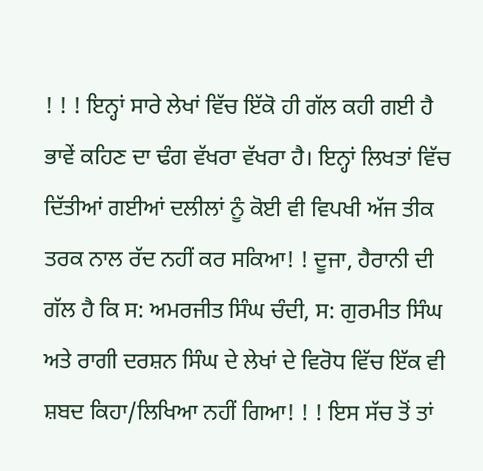! ! ! ਇਨ੍ਹਾਂ ਸਾਰੇ ਲੇਖਾਂ ਵਿੱਚ ਇੱਕੋ ਹੀ ਗੱਲ ਕਹੀ ਗਈ ਹੈ ਭਾਵੇਂ ਕਹਿਣ ਦਾ ਢੰਗ ਵੱਖਰਾ ਵੱਖਰਾ ਹੈ। ਇਨ੍ਹਾਂ ਲਿਖਤਾਂ ਵਿੱਚ ਦਿੱਤੀਆਂ ਗਈਆਂ ਦਲੀਲਾਂ ਨੂੰ ਕੋਈ ਵੀ ਵਿਪਖੀ ਅੱਜ ਤੀਕ ਤਰਕ ਨਾਲ ਰੱਦ ਨਹੀਂ ਕਰ ਸਕਿਆ! ! ਦੂਜਾ, ਹੈਰਾਨੀ ਦੀ ਗੱਲ ਹੈ ਕਿ ਸ: ਅਮਰਜੀਤ ਸਿੰਘ ਚੰਦੀ, ਸ: ਗੁਰਮੀਤ ਸਿੰਘ ਅਤੇ ਰਾਗੀ ਦਰਸ਼ਨ ਸਿੰਘ ਦੇ ਲੇਖਾਂ ਦੇ ਵਿਰੋਧ ਵਿੱਚ ਇੱਕ ਵੀ ਸ਼ਬਦ ਕਿਹਾ/ਲਿਖਿਆ ਨਹੀਂ ਗਿਆ! ! ! ਇਸ ਸੱਚ ਤੋਂ ਤਾਂ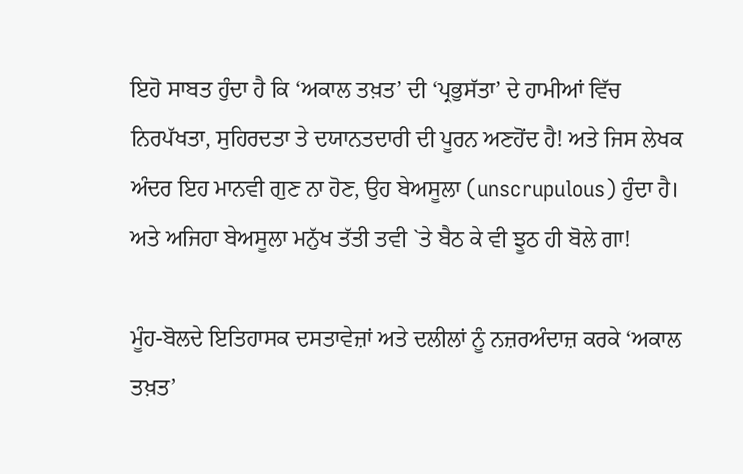ਇਹੋ ਸਾਬਤ ਹੁੰਦਾ ਹੈ ਕਿ ‘ਅਕਾਲ ਤਖ਼ਤ’ ਦੀ ‘ਪ੍ਰਭੁਸੱਤਾ’ ਦੇ ਹਾਮੀਆਂ ਵਿੱਚ ਨਿਰਪੱਖਤਾ, ਸੁਹਿਰਦਤਾ ਤੇ ਦਯਾਨਤਦਾਰੀ ਦੀ ਪੂਰਨ ਅਣਹੋਂਦ ਹੈ! ਅਤੇ ਜਿਸ ਲੇਖਕ ਅੰਦਰ ਇਹ ਮਾਨਵੀ ਗੁਣ ਨਾ ਹੋਣ, ਉਹ ਬੇਅਸੂਲਾ (unscrupulous) ਹੁੰਦਾ ਹੈ। ਅਤੇ ਅਜਿਹਾ ਬੇਅਸੂਲਾ ਮਨੁੱਖ ਤੱਤੀ ਤਵੀ `ਤੇ ਬੈਠ ਕੇ ਵੀ ਝੂਠ ਹੀ ਬੋਲੇ ਗਾ!

ਮੂੰਹ-ਬੋਲਦੇ ਇਤਿਹਾਸਕ ਦਸਤਾਵੇਜ਼ਾਂ ਅਤੇ ਦਲੀਲਾਂ ਨੂੰ ਨਜ਼ਰਅੰਦਾਜ਼ ਕਰਕੇ ‘ਅਕਾਲ ਤਖ਼ਤ’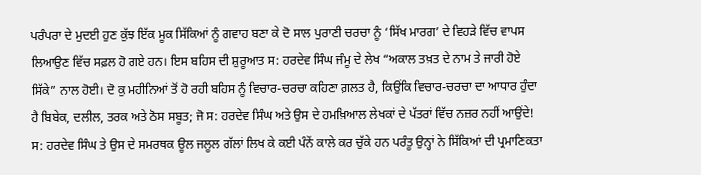ਪਰੰਪਰਾ ਦੇ ਮੁਦਈ ਹੁਣ ਕੁੱਝ ਇੱਕ ਮੂਕ ਸਿੱਕਿਆਂ ਨੂੰ ਗਵਾਹ ਬਣਾ ਕੇ ਦੋ ਸਾਲ ਪੁਰਾਣੀ ਚਰਚਾ ਨੂੰ ‘ਸਿੱਖ ਮਾਰਗ’ ਦੇ ਵਿਹੜੇ ਵਿੱਚ ਵਾਪਸ ਲਿਆਉਣ ਵਿੱਚ ਸਫ਼ਲ ਹੋ ਗਏ ਹਨ। ਇਸ ਬਹਿਸ ਦੀ ਸ਼ੁਰੂਆਤ ਸ: ਹਰਦੇਵ ਸਿੰਘ ਜੰਮੂ ਦੇ ਲੇਖ “ਅਕਾਲ ਤਖ਼ਤ ਦੇ ਨਾਮ ਤੇ ਜਾਰੀ ਹੋਏ ਸਿੱਕੇ” ਨਾਲ ਹੋਈ। ਦੋ ਕੁ ਮਹੀਨਿਆਂ ਤੋਂ ਹੋ ਰਹੀ ਬਹਿਸ ਨੂੰ ਵਿਚਾਰ-ਚਰਚਾ ਕਹਿਣਾ ਗ਼ਲਤ ਹੈ, ਕਿਉਂਕਿ ਵਿਚਾਰ-ਚਰਚਾ ਦਾ ਆਧਾਰ ਹੁੰਦਾ ਹੈ ਬਿਬੇਕ, ਦਲੀਲ, ਤਰਕ ਅਤੇ ਠੋਸ ਸਬੂਤ; ਜੋ ਸ: ਹਰਦੇਵ ਸਿੰਘ ਅਤੇ ਉਸ ਦੇ ਹਮਖ਼ਿਆਲ ਲੇਖਕਾਂ ਦੇ ਪੱਤਰਾਂ ਵਿੱਚ ਨਜ਼ਰ ਨਹੀਂ ਆਉਂਦੇ! ਸ: ਹਰਦੇਵ ਸਿੰਘ ਤੇ ਉਸ ਦੇ ਸਮਰਥਕ ਊਲ ਜਲੂਲ ਗੱਲਾਂ ਲਿਖ ਕੇ ਕਈ ਪੰਨੇਂ ਕਾਲੇ ਕਰ ਚੁੱਕੇ ਹਨ ਪਰੰਤੂ ਉਨ੍ਹਾਂ ਨੇ ਸਿੱਕਿਆਂ ਦੀ ਪ੍ਰਮਾਣਿਕਤਾ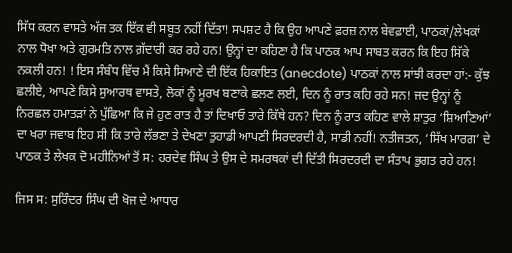ਸਿੱਧ ਕਰਨ ਵਾਸਤੇ ਅੱਜ ਤਕ ਇੱਕ ਵੀ ਸਬੂਤ ਨਹੀਂ ਦਿੱਤਾ! ਸਪਸ਼ਟ ਹੈ ਕਿ ਉਹ ਆਪਣੇ ਫ਼ਰਜ਼ ਨਾਲ ਬੇਵਫ਼ਾਈ, ਪਾਠਕਾਂ/ਲੇਖਕਾਂ ਨਾਲ ਧੋਖਾ ਅਤੇ ਗੁਰਮਤਿ ਨਾਲ ਗ਼ੱਦਾਰੀ ਕਰ ਰਹੇ ਹਨ! ਉਨ੍ਹਾਂ ਦਾ ਕਹਿਣਾ ਹੈ ਕਿ ਪਾਠਕ ਆਪ ਸਾਬਤ ਕਰਨ ਕਿ ਇਹ ਸਿੱਕੇ ਨਕਲੀ ਹਨ! ! ਇਸ ਸੰਬੰਧ ਵਿੱਚ ਮੈਂ ਕਿਸੇ ਸਿਆਣੇ ਦੀ ਇੱਕ ਹਿਕਾਇਤ (anecdote) ਪਾਠਕਾਂ ਨਾਲ ਸਾਂਝੀ ਕਰਦਾ ਹਾਂ:- ਕੁੱਝ ਛਲੀਏ, ਆਪਣੇ ਕਿਸੇ ਸੁਆਰਥ ਵਾਸਤੇ, ਲੋਕਾਂ ਨੂੰ ਮੂਰਖ ਬਣਾਕੇ ਛਲਣ ਲਈ, ਦਿਨ ਨੂੰ ਰਾਤ ਕਹਿ ਰਹੇ ਸਨ! ਜਦ ਉਨ੍ਹਾਂ ਨੂੰ ਨਿਰਛਲ ਹਮਾਤੜਾਂ ਨੇ ਪੁੱਛਿਆ ਕਿ ਜੇ ਹੁਣ ਰਾਤ ਹੈ ਤਾਂ ਦਿਖਾਓ ਤਾਰੇ ਕਿੱਥੇ ਹਨ? ਦਿਨ ਨੂੰ ਰਾਤ ਕਹਿਣ ਵਾਲੇ ਸ਼ਾਤੁਰ ‘ਸ਼ਿਆਣਿਆਂ’ ਦਾ ਖਰਾ ਜਵਾਬ ਇਹ ਸੀ ਕਿ ਤਾਰੇ ਲੱਭਣਾ ਤੇ ਦੇਖਣਾ ਤੁਹਾਡੀ ਆਪਣੀ ਸਿਰਦਰਦੀ ਹੈ, ਸਾਡੀ ਨਹੀਂ! ਨਤੀਜਤਨ, ‘ਸਿੱਖ ਮਾਰਗ’ ਦੇ ਪਾਠਕ ਤੇ ਲੇਖਕ ਦੋ ਮਹੀਨਿਆਂ ਤੋਂ ਸ: ਹਰਦੇਵ ਸਿੰਘ ਤੇ ਉਸ ਦੇ ਸਮਰਥਕਾਂ ਦੀ ਦਿੱਤੀ ਸਿਰਦਰਦੀ ਦਾ ਸੰਤਾਪ ਭੁਗਤ ਰਹੇ ਹਨ!

ਜਿਸ ਸ: ਸੁਰਿੰਦਰ ਸਿੰਘ ਦੀ ਖੋਜ ਦੇ ਆਧਾਰ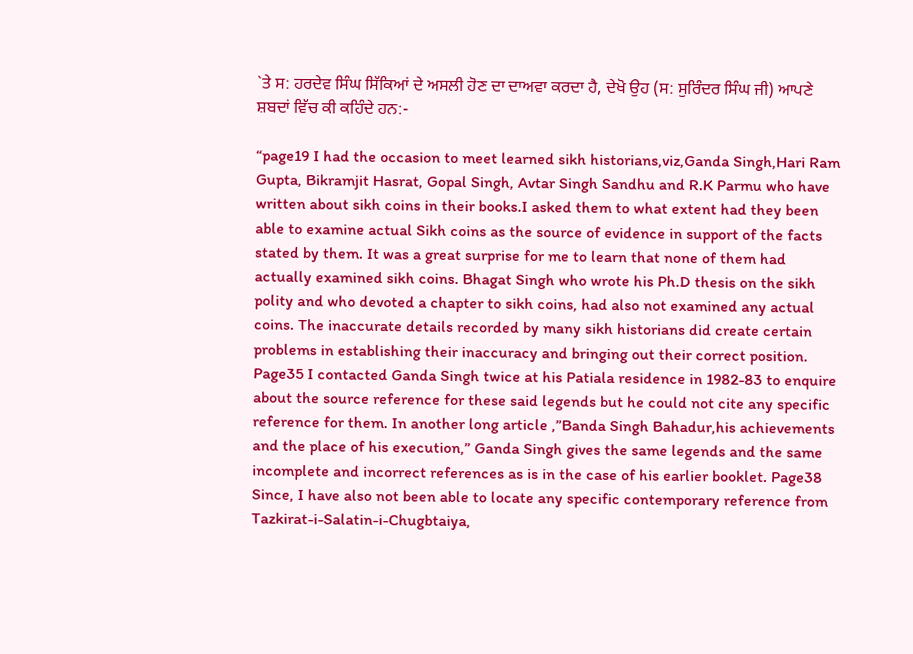`ਤੇ ਸ: ਹਰਦੇਵ ਸਿੰਘ ਸਿੱਕਿਆਂ ਦੇ ਅਸਲੀ ਹੋਣ ਦਾ ਦਾਅਵਾ ਕਰਦਾ ਹੈ, ਦੇਖੋ ਉਹ (ਸ: ਸੁਰਿੰਦਰ ਸਿੰਘ ਜੀ) ਆਪਣੇ ਸ਼ਬਦਾਂ ਵਿੱਚ ਕੀ ਕਹਿੰਦੇ ਹਨ:-

“page19 I had the occasion to meet learned sikh historians,viz,Ganda Singh,Hari Ram Gupta, Bikramjit Hasrat, Gopal Singh, Avtar Singh Sandhu and R.K Parmu who have written about sikh coins in their books.I asked them to what extent had they been able to examine actual Sikh coins as the source of evidence in support of the facts stated by them. It was a great surprise for me to learn that none of them had actually examined sikh coins. Bhagat Singh who wrote his Ph.D thesis on the sikh polity and who devoted a chapter to sikh coins, had also not examined any actual coins. The inaccurate details recorded by many sikh historians did create certain problems in establishing their inaccuracy and bringing out their correct position. Page35 I contacted Ganda Singh twice at his Patiala residence in 1982-83 to enquire about the source reference for these said legends but he could not cite any specific reference for them. In another long article ,”Banda Singh Bahadur,his achievements and the place of his execution,” Ganda Singh gives the same legends and the same incomplete and incorrect references as is in the case of his earlier booklet. Page38 Since, I have also not been able to locate any specific contemporary reference from Tazkirat-i-Salatin-i-Chugbtaiya,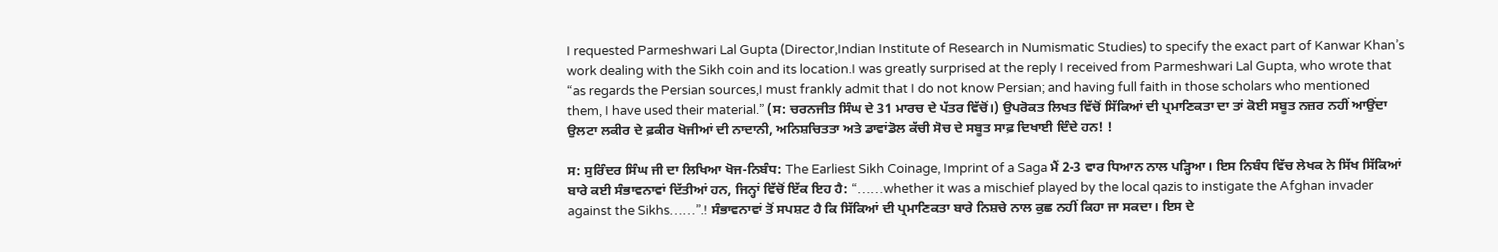I requested Parmeshwari Lal Gupta (Director,Indian Institute of Research in Numismatic Studies) to specify the exact part of Kanwar Khan’s work dealing with the Sikh coin and its location.I was greatly surprised at the reply I received from Parmeshwari Lal Gupta, who wrote that “as regards the Persian sources,I must frankly admit that I do not know Persian; and having full faith in those scholars who mentioned them, I have used their material.” (ਸ: ਚਰਨਜੀਤ ਸਿੰਘ ਦੇ 31 ਮਾਰਚ ਦੇ ਪੱਤਰ ਵਿੱਚੋਂ।) ਉਪਰੋਕਤ ਲਿਖਤ ਵਿੱਚੋਂ ਸਿੱਕਿਆਂ ਦੀ ਪ੍ਰਮਾਣਿਕਤਾ ਦਾ ਤਾਂ ਕੋਈ ਸਬੂਤ ਨਜ਼ਰ ਨਹੀਂ ਆਉਂਦਾ ਉਲਟਾ ਲਕੀਰ ਦੇ ਫ਼ਕੀਰ ਖੋਜੀਆਂ ਦੀ ਨਾਦਾਨੀ, ਅਨਿਸ਼ਚਿਤਤਾ ਅਤੇ ਡਾਵਾਂਡੋਲ ਕੱਚੀ ਸੋਚ ਦੇ ਸਬੂਤ ਸਾਫ਼ ਦਿਖਾਈ ਦਿੰਦੇ ਹਨ! !

ਸ: ਸੁਰਿੰਦਰ ਸਿੰਘ ਜੀ ਦਾ ਲਿਖਿਆ ਖੋਜ-ਨਿਬੰਧ: The Earliest Sikh Coinage, Imprint of a Saga ਮੈਂ 2-3 ਵਾਰ ਧਿਆਨ ਨਾਲ ਪੜ੍ਹਿਆ। ਇਸ ਨਿਬੰਧ ਵਿੱਚ ਲੇਖਕ ਨੇ ਸਿੱਖ ਸਿੱਕਿਆਂ ਬਾਰੇ ਕਈ ਸੰਭਾਵਨਾਵਾਂ ਦਿੱਤੀਆਂ ਹਨ, ਜਿਨ੍ਹਾਂ ਵਿੱਚੋਂ ਇੱਕ ਇਹ ਹੈ: “……whether it was a mischief played by the local qazis to instigate the Afghan invader against the Sikhs……”.! ਸੰਭਾਵਨਾਵਾਂ ਤੋਂ ਸਪਸ਼ਟ ਹੈ ਕਿ ਸਿੱਕਿਆਂ ਦੀ ਪ੍ਰਮਾਣਿਕਤਾ ਬਾਰੇ ਨਿਸ਼ਚੇ ਨਾਲ ਕੁਛ ਨਹੀਂ ਕਿਹਾ ਜਾ ਸਕਦਾ। ਇਸ ਦੇ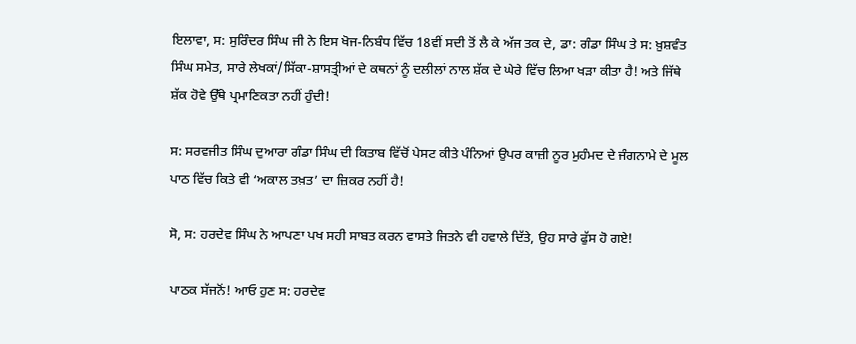ਇਲਾਵਾ, ਸ: ਸੁਰਿੰਦਰ ਸਿੰਘ ਜੀ ਨੇ ਇਸ ਖੋਜ-ਨਿਬੰਧ ਵਿੱਚ 18ਵੀਂ ਸਦੀ ਤੋਂ ਲੈ ਕੇ ਅੱਜ ਤਕ ਦੇ, ਡਾ: ਗੰਡਾ ਸਿੰਘ ਤੇ ਸ: ਖ਼ੁਸ਼ਵੰਤ ਸਿੰਘ ਸਮੇਤ, ਸਾਰੇ ਲੇਖਕਾਂ/ਸਿੱਕਾ-ਸ਼ਾਸਤ੍ਰੀਆਂ ਦੇ ਕਥਨਾਂ ਨੂੰ ਦਲੀਲਾਂ ਨਾਲ ਸ਼ੱਕ ਦੇ ਘੇਰੇ ਵਿੱਚ ਲਿਆ ਖੜਾ ਕੀਤਾ ਹੈ! ਅਤੇ ਜਿੱਥੇ ਸ਼ੱਕ ਹੋਵੇ ਉੱਥੇ ਪ੍ਰਮਾਣਿਕਤਾ ਨਹੀਂ ਹੁੰਦੀ!

ਸ: ਸਰਵਜੀਤ ਸਿੰਘ ਦੁਆਰਾ ਗੰਡਾ ਸਿੰਘ ਦੀ ਕਿਤਾਬ ਵਿੱਚੋਂ ਪੇਸਟ ਕੀਤੇ ਪੰਨਿਆਂ ਉਪਰ ਕਾਜ਼ੀ ਨੂਰ ਮੁਹੰਮਦ ਦੇ ਜੰਗਨਾਮੇ ਦੇ ਮੂਲ ਪਾਠ ਵਿੱਚ ਕਿਤੇ ਵੀ ‘ਅਕਾਲ ਤਖ਼ਤ’ ਦਾ ਜ਼ਿਕਰ ਨਹੀਂ ਹੈ!

ਸੋ, ਸ: ਹਰਦੇਵ ਸਿੰਘ ਨੇ ਆਪਣਾ ਪਖ ਸਹੀ ਸਾਬਤ ਕਰਨ ਵਾਸਤੇ ਜਿਤਨੇ ਵੀ ਹਵਾਲੇ ਦਿੱਤੇ, ਉਹ ਸਾਰੇ ਫੁੱਸ ਹੋ ਗਏ!

ਪਾਠਕ ਸੱਜਨੋਂ! ਆਓ ਹੁਣ ਸ: ਹਰਦੇਵ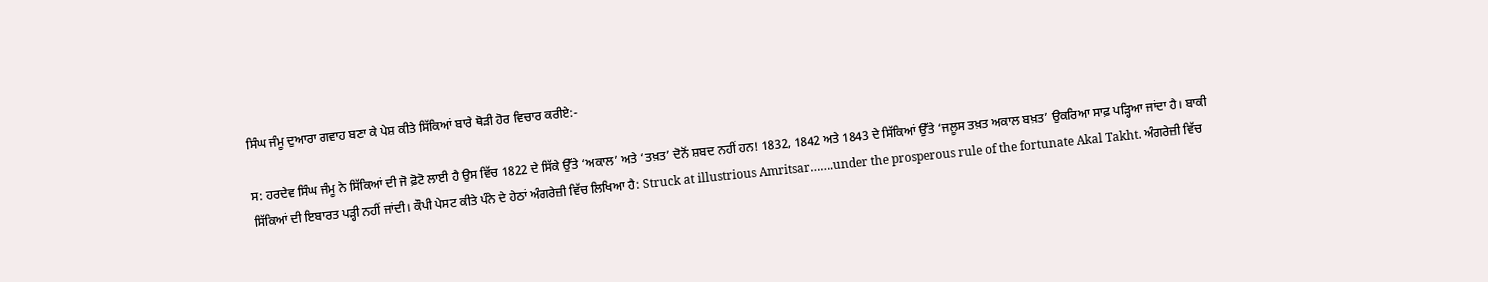ਸਿੰਘ ਜੰਮੂ ਦੁਆਰਾ ਗਵਾਹ ਬਣਾ ਕੇ ਪੇਸ਼ ਕੀਤੇ ਸਿੱਕਿਆਂ ਬਾਰੇ ਥੋੜੀ ਹੋਰ ਵਿਚਾਰ ਕਰੀਏ:-

ਸ: ਹਰਦੇਵ ਸਿੰਘ ਜੰਮੂ ਨੇ ਸਿੱਕਿਆਂ ਦੀ ਜੋ ਫ਼ੋਟੋ ਲਾਈ ਹੈ ਉਸ ਵਿੱਚ 1822 ਦੇ ਸਿੱਕੇ ਉੱਤੇ ‘ਅਕਾਲ’ ਅਤੇ ‘ਤਖ਼ਤ’ ਦੋਨੋਂ ਸ਼ਬਦ ਨਹੀਂ ਹਨ! 1832, 1842 ਅਤੇ 1843 ਦੇ ਸਿੱਕਿਆਂ ਉੱਤੇ ‘ਜਲੂਸ ਤਖ਼ਤ ਅਕਾਲ ਬਖ਼ਤ’ ਉਕਰਿਆ ਸਾਫ਼ ਪੜ੍ਹਿਆ ਜਾਂਦਾ ਹੈ। ਬਾਕੀ ਸਿੱਕਿਆਂ ਦੀ ਇਬਾਰਤ ਪੜ੍ਹੀ ਨਹੀਂ ਜਾਂਦੀ। ਕੌਪੀ ਪੇਸਟ ਕੀਤੇ ਪੰਨੇ ਦੇ ਹੇਠਾਂ ਅੰਗਰੇਜ਼ੀ ਵਿੱਚ ਲਿਖਿਆ ਹੈ: Struck at illustrious Amritsar…….under the prosperous rule of the fortunate Akal Takht. ਅੰਗਰੇਜ਼ੀ ਵਿੱਚ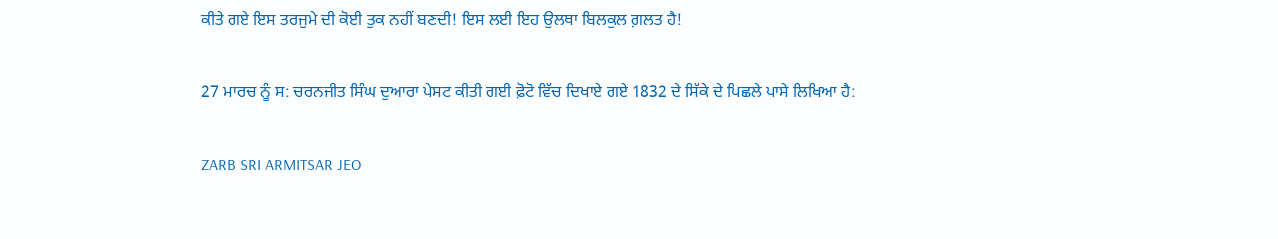ਕੀਤੇ ਗਏ ਇਸ ਤਰਜੁਮੇ ਦੀ ਕੋਈ ਤੁਕ ਨਹੀਂ ਬਣਦੀ! ਇਸ ਲਈ ਇਹ ਉਲਥਾ ਬਿਲਕੁਲ ਗ਼ਲਤ ਹੈ!

27 ਮਾਰਚ ਨੂੰ ਸ: ਚਰਨਜੀਤ ਸਿੰਘ ਦੁਆਰਾ ਪੇਸਟ ਕੀਤੀ ਗਈ ਫ਼ੋਟੋ ਵਿੱਚ ਦਿਖਾਏ ਗਏ 1832 ਦੇ ਸਿੱਕੇ ਦੇ ਪਿਛਲੇ ਪਾਸੇ ਲਿਖਿਆ ਹੈ:

ZARB SRI ARMITSAR JEO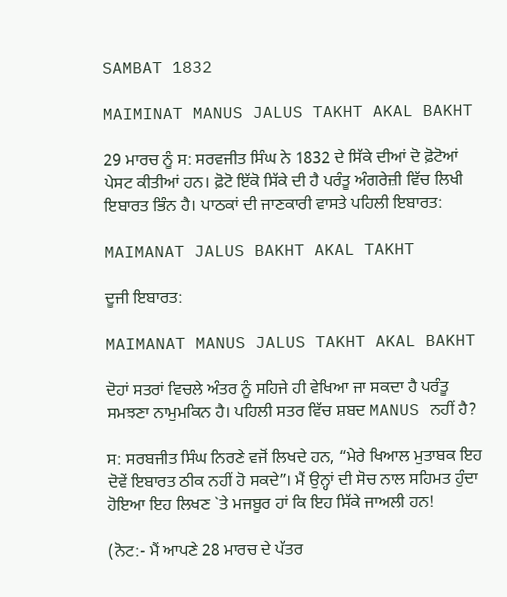SAMBAT 1832

MAIMINAT MANUS JALUS TAKHT AKAL BAKHT

29 ਮਾਰਚ ਨੂੰ ਸ: ਸਰਵਜੀਤ ਸਿੰਘ ਨੇ 1832 ਦੇ ਸਿੱਕੇ ਦੀਆਂ ਦੋ ਫ਼ੋਟੋਆਂ ਪੇਸਟ ਕੀਤੀਆਂ ਹਨ। ਫ਼ੋਟੋ ਇੱਕੋ ਸਿੱਕੇ ਦੀ ਹੈ ਪਰੰਤੂ ਅੰਗਰੇਜ਼ੀ ਵਿੱਚ ਲਿਖੀ ਇਬਾਰਤ ਭਿੰਨ ਹੈ। ਪਾਠਕਾਂ ਦੀ ਜਾਣਕਾਰੀ ਵਾਸਤੇ ਪਹਿਲੀ ਇਬਾਰਤ:

MAIMANAT JALUS BAKHT AKAL TAKHT

ਦੂਜੀ ਇਬਾਰਤ:

MAIMANAT MANUS JALUS TAKHT AKAL BAKHT

ਦੋਹਾਂ ਸਤਰਾਂ ਵਿਚਲੇ ਅੰਤਰ ਨੂੰ ਸਹਿਜੇ ਹੀ ਵੇਖਿਆ ਜਾ ਸਕਦਾ ਹੈ ਪਰੰਤੂ ਸਮਝਣਾ ਨਾਮੁਮਕਿਨ ਹੈ। ਪਹਿਲੀ ਸਤਰ ਵਿੱਚ ਸ਼ਬਦ MANUS ਨਹੀਂ ਹੈ?

ਸ: ਸਰਬਜੀਤ ਸਿੰਘ ਨਿਰਣੇ ਵਜੋਂ ਲਿਖਦੇ ਹਨ, “ਮੇਰੇ ਖਿਆਲ ਮੁਤਾਬਕ ਇਹ ਦੋਵੇਂ ਇਬਾਰਤ ਠੀਕ ਨਹੀਂ ਹੋ ਸਕਦੇ”। ਮੈਂ ਉਨ੍ਹਾਂ ਦੀ ਸੋਚ ਨਾਲ ਸਹਿਮਤ ਹੁੰਦਾ ਹੋਇਆ ਇਹ ਲਿਖਣ `ਤੇ ਮਜਬੂਰ ਹਾਂ ਕਿ ਇਹ ਸਿੱਕੇ ਜਾਅਲੀ ਹਨ!

(ਨੋਟ:- ਮੈਂ ਆਪਣੇ 28 ਮਾਰਚ ਦੇ ਪੱਤਰ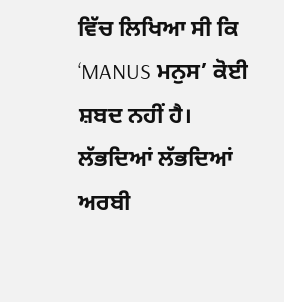ਵਿੱਚ ਲਿਖਿਆ ਸੀ ਕਿ ‘MANUS ਮਨੁਸ’ ਕੋਈ ਸ਼ਬਦ ਨਹੀਂ ਹੈ। ਲੱਭਦਿਆਂ ਲੱਭਦਿਆਂ ਅਰਬੀ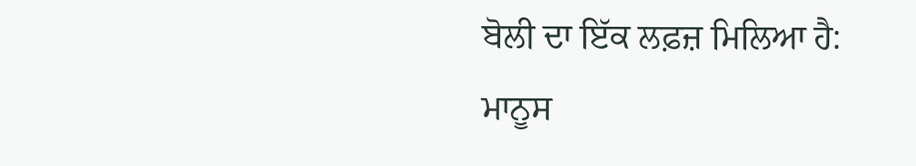ਬੋਲੀ ਦਾ ਇੱਕ ਲਫ਼ਜ਼ ਮਿਲਿਆ ਹੈ: ਮਾਨੂਸ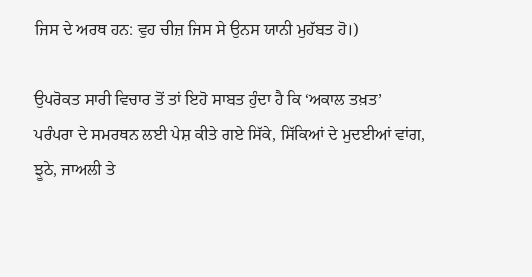ਜਿਸ ਦੇ ਅਰਥ ਹਨ: ਵੁਹ ਚੀਜ਼ ਜਿਸ ਸੇ ਉਨਸ ਯਾਨੀ ਮੁਹੱਬਤ ਹੋ।)

ਉਪਰੋਕਤ ਸਾਰੀ ਵਿਚਾਰ ਤੋਂ ਤਾਂ ਇਹੋ ਸਾਬਤ ਹੁੰਦਾ ਹੈ ਕਿ ‘ਅਕਾਲ ਤਖ਼ਤ’ ਪਰੰਪਰਾ ਦੇ ਸਮਰਥਨ ਲਈ ਪੇਸ਼ ਕੀਤੇ ਗਏ ਸਿੱਕੇ, ਸਿੱਕਿਆਂ ਦੇ ਮੁਦਈਆਂ ਵਾਂਗ, ਝੂਠੇ, ਜਾਅਲੀ ਤੇ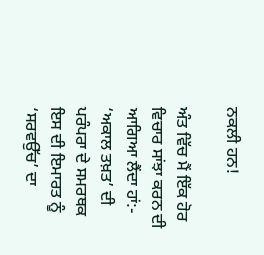ਨਕਲੀ ਹਨ!

ਅੰਤ ਵਿੱਚ ਮੈਂ ਇੱਕ ਹੋਰ ਵਿਚਾਰ ਸਾਂਝਾ ਕਰਨ ਦੀ ਆਗਿਆ ਲੈਂਦਾ ਹਾਂ:- ‘ਅਕਾਲ ਤਖ਼ਤ’ ਦੀ ਪਰੰਪਰਾ ਦੇ ਸਮਰਥਕ ਇਸ ਦੀ ਇਮਾਰਤ ਨੂੰ ‘ਸਰਵਉੱਚ’ ਦਾ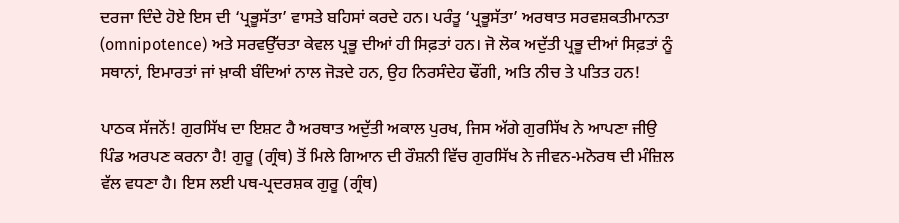ਦਰਜਾ ਦਿੰਦੇ ਹੋਏ ਇਸ ਦੀ ‘ਪ੍ਰਭੂਸੱਤਾ’ ਵਾਸਤੇ ਬਹਿਸਾਂ ਕਰਦੇ ਹਨ। ਪਰੰਤੂ ‘ਪ੍ਰਭੂਸੱਤਾ’ ਅਰਥਾਤ ਸਰਵਸ਼ਕਤੀਮਾਨਤਾ (omnipotence) ਅਤੇ ਸਰਵਉੱਚਤਾ ਕੇਵਲ ਪ੍ਰਭੂ ਦੀਆਂ ਹੀ ਸਿਫ਼ਤਾਂ ਹਨ। ਜੋ ਲੋਕ ਅਦੁੱਤੀ ਪ੍ਰਭੂ ਦੀਆਂ ਸਿਫ਼ਤਾਂ ਨੂੰ ਸਥਾਨਾਂ, ਇਮਾਰਤਾਂ ਜਾਂ ਖ਼ਾਕੀ ਬੰਦਿਆਂ ਨਾਲ ਜੋੜਦੇ ਹਨ, ਉਹ ਨਿਰਸੰਦੇਹ ਢੌਂਗੀ, ਅਤਿ ਨੀਚ ਤੇ ਪਤਿਤ ਹਨ!

ਪਾਠਕ ਸੱਜਨੋਂ! ਗੁਰਸਿੱਖ ਦਾ ਇਸ਼ਟ ਹੈ ਅਰਥਾਤ ਅਦੁੱਤੀ ਅਕਾਲ ਪੁਰਖ, ਜਿਸ ਅੱਗੇ ਗੁਰਸਿੱਖ ਨੇ ਆਪਣਾ ਜੀਉ ਪਿੰਡ ਅਰਪਣ ਕਰਨਾ ਹੈ! ਗੁਰੂ (ਗ੍ਰੰਥ) ਤੋਂ ਮਿਲੇ ਗਿਆਨ ਦੀ ਰੌਸ਼ਨੀ ਵਿੱਚ ਗੁਰਸਿੱਖ ਨੇ ਜੀਵਨ-ਮਨੋਰਥ ਦੀ ਮੰਜ਼ਿਲ ਵੱਲ ਵਧਣਾ ਹੈ। ਇਸ ਲਈ ਪਥ-ਪ੍ਰਦਰਸ਼ਕ ਗੁਰੂ (ਗ੍ਰੰਥ)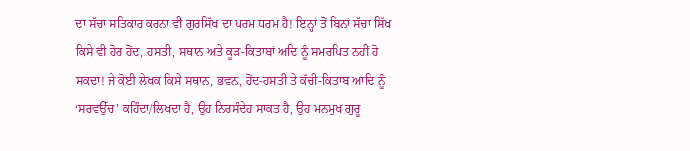ਦਾ ਸੱਚਾ ਸਤਿਕਾਰ ਕਰਨਾ ਵੀ ਗੁਰਸਿੱਖ ਦਾ ਪਰਮ ਧਰਮ ਹੈ! ਇਨ੍ਹਾਂ ਤੋਂ ਬਿਨਾਂ ਸੱਚਾ ਸਿੱਖ ਕਿਸੇ ਵੀ ਹੋਰ ਹੋਂਦ, ਹਸਤੀ, ਸਥਾਨ ਅਤੇ ਕੂੜ-ਕਿਤਾਬਾਂ ਅਦਿ ਨੂੰ ਸਮਰਪਿਤ ਨਹੀਂ ਹੋ ਸਕਦਾ! ਜੇ ਕੋਈ ਲੇਖਕ ਕਿਸੇ ਸਥਾਨ, ਭਵਨ, ਹੋਂਦ-ਹਸਤੀ ਤੇ ਕੱਚੀ-ਕਿਤਾਬ ਆਦਿ ਨੂੰ ‘ਸਰਵਉੱਚ’ ਕਹਿੰਦਾ/ਲਿਖਦਾ ਹੈ, ਉਹ ਨਿਰਸੰਦੇਹ ਸਾਕਤ ਹੈ, ਉਹ ਮਨਮੁਖ ਗੁਰੂ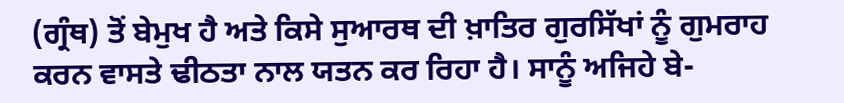(ਗ੍ਰੰਥ) ਤੋਂ ਬੇਮੁਖ ਹੈ ਅਤੇ ਕਿਸੇ ਸੁਆਰਥ ਦੀ ਖ਼ਾਤਿਰ ਗੁਰਸਿੱਖਾਂ ਨੂੰ ਗੁਮਰਾਹ ਕਰਨ ਵਾਸਤੇ ਢੀਠਤਾ ਨਾਲ ਯਤਨ ਕਰ ਰਿਹਾ ਹੈ। ਸਾਨੂੰ ਅਜਿਹੇ ਬੇ-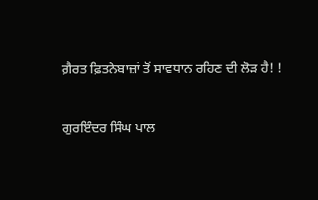ਗ਼ੈਰਤ ਫ਼ਿਤਨੇਬਾਜ਼ਾਂ ਤੋਂ ਸਾਵਧਾਨ ਰਹਿਣ ਦੀ ਲੋੜ ਹੈ! !

ਗੁਰਇੰਦਰ ਸਿੰਘ ਪਾਲ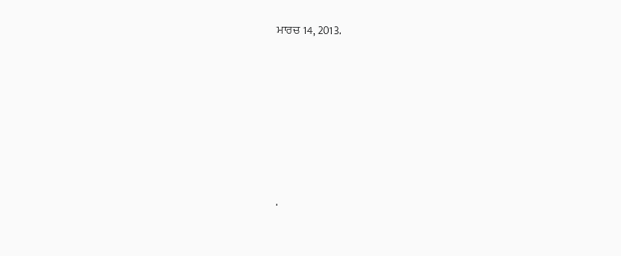ਮਾਰਚ 14, 2013.








.